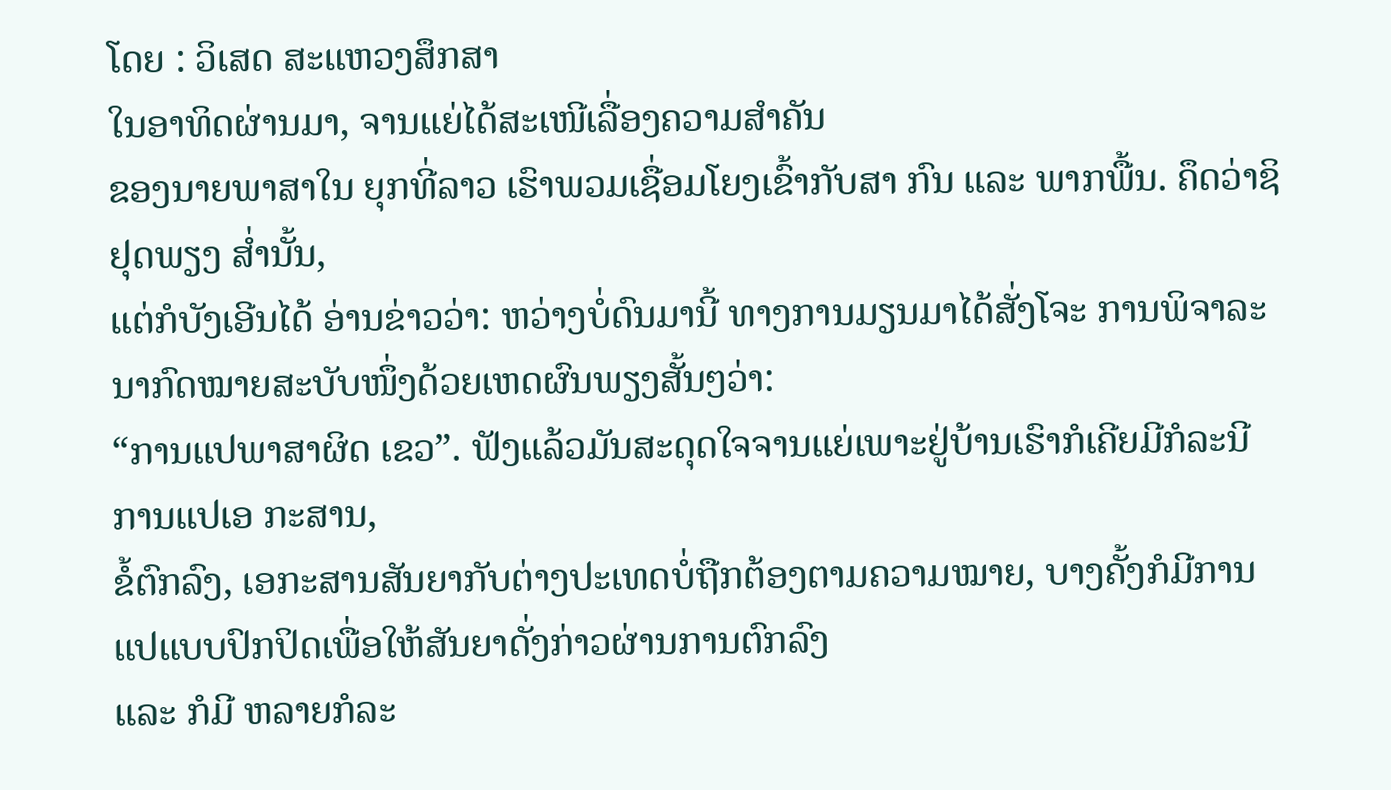ໂດຍ : ວິເສດ ສະແຫວງສຶກສາ
ໃນອາທິດຜ່ານມາ, ຈານແຍ່ໄດ້ສະເໜີເລື່ອງຄວາມສຳຄັນ
ຂອງນາຍພາສາໃນ ຍຸກທີ່ລາວ ເຮົາພວມເຊື່ອມໂຍງເຂົ້າກັບສາ ກົນ ແລະ ພາກພື້ນ. ຄຶດວ່າຊິຢຸດພຽງ ສ່ຳນັ້ນ,
ແຕ່ກໍບັງເອີນໄດ້ ອ່ານຂ່າວວ່າ: ຫວ່າງບໍ່ດົນມານີ້ ທາງການມຽນມາໄດ້ສັ່ງໂຈະ ການພິຈາລະນາກົດໝາຍສະບັບໜຶ່ງດ້ວຍເຫດຜົນພຽງສັ້ນໆວ່າ:
“ການແປພາສາຜິດ ເຂວ”. ຟັງແລ້ວມັນສະດຸດໃຈຈານແຍ່ເພາະຢູ່ບ້ານເຮົາກໍເຄີຍມີກໍລະນີການແປເອ ກະສານ,
ຂໍ້ຕົກລົງ, ເອກະສານສັນຍາກັບຕ່າງປະເທດບໍ່ຖືກຕ້ອງຕາມຄວາມໝາຍ, ບາງຄັ້ງກໍມີການແປແບບປົກປິດເພື່ອໃຫ້ສັນຍາດັ່ງກ່າວຜ່ານການຕົກລົງ
ແລະ ກໍມີ ຫລາຍກໍລະ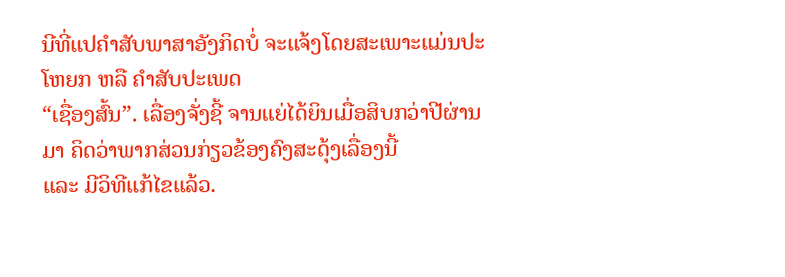ນີທີ່ແປຄຳສັບພາສາອັງກິດບໍ່ ຈະແຈ້ງໂດຍສະເພາະແມ່ນປະໂຫຍກ ຫລື ຄຳສັບປະເພດ
“ເຊື່ອງສົ້ນ”. ເລື່ອງຈັ່ງຊີ້ ຈານແຍ່ໄດ້ຍິນເມື່ອສິບກວ່າປີຜ່ານມາ ຄິດວ່າພາກສ່ວນກ່ຽວຂ້ອງຄົງສະດຸ້ງເລື່ອງນີ້
ແລະ ມີວິທີແກ້ໄຂແລ້ວ.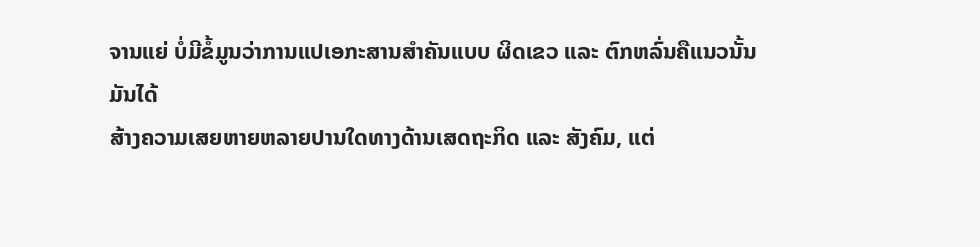ຈານແຍ່ ບໍ່ມີຂໍ້ມູນວ່າການແປເອກະສານສຳຄັນແບບ ຜິດເຂວ ແລະ ຕົກຫລົ່ນຄືແນວນັ້ນ
ມັນໄດ້
ສ້າງຄວາມເສຍຫາຍຫລາຍປານໃດທາງດ້ານເສດຖະກິດ ແລະ ສັງຄົມ, ແຕ່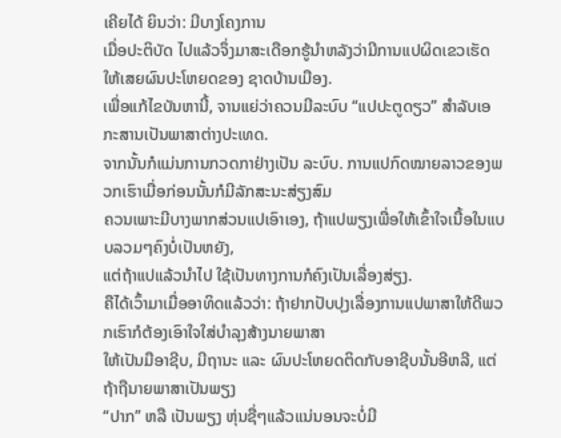ເຄີຍໄດ້ ຍິນວ່າ: ມີບາງໂຄງການ
ເມື່ອປະຕິບັດ ໄປແລ້ວຈຶ່ງມາສະເດືອກຮູ້ນຳຫລັງວ່າມີການແປຜິດເຂວເຮັດໃຫ້ເສຍຜົນປະໂຫຍດຂອງ ຊາດບ້ານເມືອງ.
ເພື່ອແກ້ໄຂບັນຫານີ້, ຈານແຍ່ວ່າຄວນມີລະບົບ “ແປປະຕູດຽວ” ສຳລັບເອກະສານເປັນພາສາຕ່າງປະເທດ.
ຈາກນັ້ນກໍແມ່ນການກວດກາຢ່າງເປັນ ລະບົບ. ການແປກົດໝາຍລາວຂອງພວກເຮົາເມື່ອກ່ອນນັ້ນກໍມີລັກສະນະສ່ຽງສົມ
ຄວນເພາະມີບາງພາກສ່ວນແປເອົາເອງ, ຖ້າແປພຽງເພື່ອໃຫ້ເຂົ້າໃຈເນື້ອໃນແບບລວມໆຄົງບໍ່ເປັນຫຍັງ,
ແຕ່ຖ້າແປແລ້ວນຳໄປ ໃຊ້ເປັນທາງການກໍຄົງເປັນເລື່ອງສ່ຽງ.
ຄືໄດ້ເວົ້າມາເມື່ອອາທິດແລ້ວວ່າ: ຖ້າຢາກປັບປຸງເລື່ອງການແປພາສາໃຫ້ດີພວກເຮົາກໍຕ້ອງເອົາໃຈໃສ່ບຳລຸງສ້າງນາຍພາສາ
ໃຫ້ເປັນມືອາຊີບ, ມີຖານະ ແລະ ຜົນປະໂຫຍດຕິດກັບອາຊີບນັ້ນອີຫລີ, ແຕ່ຖ້າຖືນາຍພາສາເປັນພຽງ
“ປາກ” ຫລື ເປັນພຽງ ຫຸ່ນຊື່ໆແລ້ວແນ່ນອນຈະບໍ່ມີ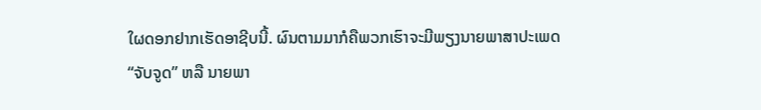ໃຜດອກຢາກເຮັດອາຊີບນີ້. ຜົນຕາມມາກໍຄືພວກເຮົາຈະມີພຽງນາຍພາສາປະເພດ
“ຈັບຈູດ” ຫລື ນາຍພາ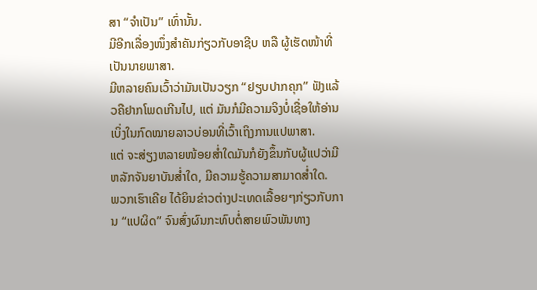ສາ “ຈຳເປັນ” ເທົ່ານັ້ນ.
ມີອີກເລື່ອງໜຶ່ງສຳຄັນກ່ຽວກັບອາຊີບ ຫລື ຜູ້ເຮັດໜ້າທີ່ເປັນນາຍພາສາ.
ມີຫລາຍຄົນເວົ້າວ່າມັນເປັນວຽກ “ຢຽບປາກຄຸກ” ຟັງແລ້ວຄືຢາກໂພດເກີນໄປ, ແຕ່ ມັນກໍມີຄວາມຈິງບໍ່ເຊື່ອໃຫ້ອ່ານເບິ່ງໃນກົດໝາຍລາວບ່ອນທີ່ເວົ້າເຖິງການແປພາສາ.
ແຕ່ ຈະສ່ຽງຫລາຍໜ້ອຍສ່ຳໃດມັນກໍຍັງຂຶ້ນກັບຜູ້ແປວ່າມີຫລັກຈັນຍາບັນສ່ຳໃດ, ມີຄວາມຮູ້ຄວາມສາມາດສ່ຳໃດ.
ພວກເຮົາເຄີຍ ໄດ້ຍິນຂ່າວຕ່າງປະເທດເລື້ອຍໆກ່ຽວກັບການ “ແປຜິດ” ຈົນສົ່ງຜົນກະທົບຕໍ່ສາຍພົວພັນທາງ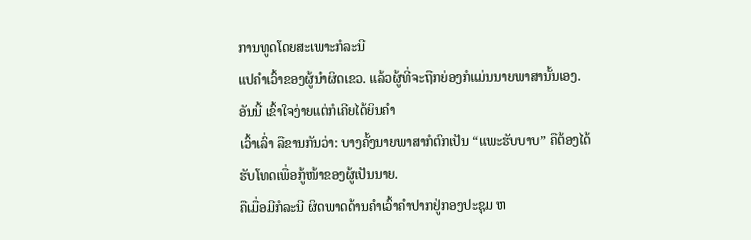ການທູດໂດຍສະເພາະກໍລະນີ
ແປຄຳເວົ້າຂອງຜູ້ນຳຜິດເຂວ. ແລ້ວຜູ້ທີ່ຈະຖືກຍ່ອງກໍແມ່ນນາຍພາສານັ້ນເອງ. ອັນນີ້ ເຂົ້າໃຈງ່າຍແຕ່ກໍເຄີຍໄດ້ຍິນຄຳ
ເວົ້າເລົ່າ ລືຂານກັນວ່າ: ບາງຄັ້ງນາຍພາສາກໍຕົກເປັນ “ແພະຮັບບາບ” ຄືຕ້ອງໄດ້ຮັບໂທດເພື່ອກູ້ໜ້າຂອງຜູ້ເປັນນາຍ.
ຄືເມື່ອມີກໍລະນີ ຜິດພາດດ້ານຄຳເວົ້າຄຳປາກຢູ່ກອງປະຊຸມ ຫ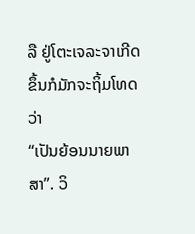ລື ຢູ່ໂຕະເຈລະຈາເກີດຂຶ້ນກໍມັກຈະຖິ້ມໂທດວ່າ
“ເປັນຍ້ອນນາຍພາສາ”. ວິ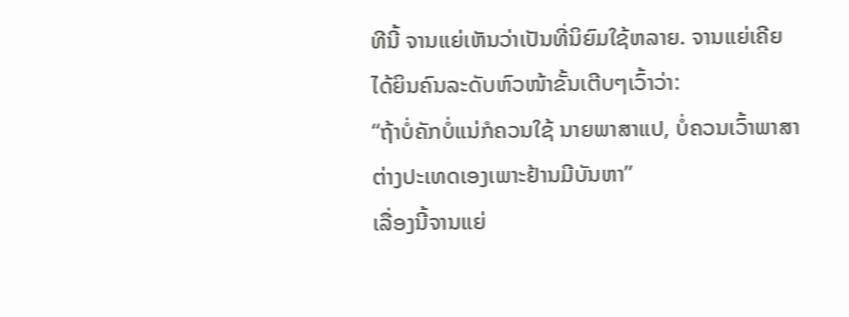ທີນີ້ ຈານແຍ່ເຫັນວ່າເປັນທີ່ນິຍົມໃຊ້ຫລາຍ. ຈານແຍ່ເຄີຍໄດ້ຍິນຄົນລະດັບຫົວໜ້າຂັ້ນເຕີບໆເວົ້າວ່າ:
“ຖ້າບໍ່ຄັກບໍ່ແນ່ກໍຄວນໃຊ້ ນາຍພາສາແປ, ບໍ່ຄວນເວົ້າພາສາຕ່າງປະເທດເອງເພາະຢ້ານມີບັນຫາ”
ເລື່ອງນີ້ຈານແຍ່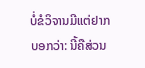ບໍ່ຂໍວິຈານມີແຕ່ຢາກບອກວ່າ: ນີ້ຄືສ່ວນ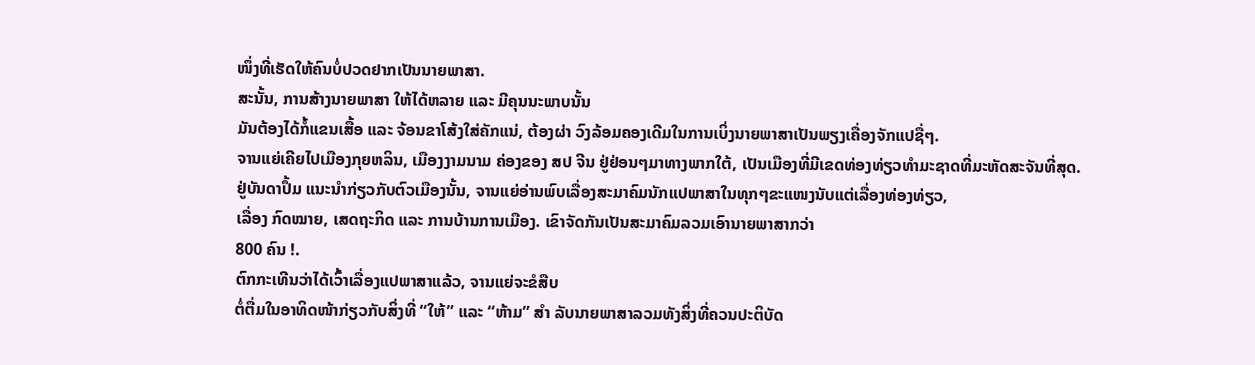ໜຶ່ງທີ່ເຮັດໃຫ້ຄົນບໍ່ປວດຢາກເປັນນາຍພາສາ.
ສະນັ້ນ, ການສ້າງນາຍພາສາ ໃຫ້ໄດ້ຫລາຍ ແລະ ມີຄຸນນະພາບນັ້ນ
ມັນຕ້ອງໄດ້ກໍ້ແຂນເສື້ອ ແລະ ຈ້ອນຂາໂສ້ງໃສ່ຄັກແນ່, ຕ້ອງຜ່າ ວົງລ້ອມຄອງເດີມໃນການເບິ່ງນາຍພາສາເປັນພຽງເຄື່ອງຈັກແປຊື່ໆ.
ຈານແຍ່ເຄີຍໄປເມືອງກຸຍຫລິນ, ເມືອງງາມນາມ ຄ່ອງຂອງ ສປ ຈີນ ຢູ່ຢ່ອນໆມາທາງພາກໃຕ້, ເປັນເມືອງທີ່ມີເຂດທ່ອງທ່ຽວທຳມະຊາດທີ່ມະຫັດສະຈັນທີ່ສຸດ.
ຢູ່ບັນດາປຶ້ມ ແນະນຳກ່ຽວກັບຕົວເມືອງນັ້ນ, ຈານແຍ່ອ່ານພົບເລື່ອງສະມາຄົມນັກແປພາສາໃນທຸກໆຂະແໜງນັບແຕ່ເລື່ອງທ່ອງທ່ຽວ,
ເລື່ອງ ກົດໝາຍ, ເສດຖະກິດ ແລະ ການບ້ານການເມືອງ. ເຂົາຈັດກັນເປັນສະມາຄົມລວມເອົານາຍພາສາກວ່າ
800 ຄົນ !.
ຕົກກະເທີນວ່າໄດ້ເວົ້າເລື່ອງແປພາສາແລ້ວ, ຈານແຍ່ຈະຂໍສືບ
ຕໍ່ຕື່ມໃນອາທິດໜ້າກ່ຽວກັບສິ່ງທີ່ “ໃຫ້” ແລະ “ຫ້າມ” ສຳ ລັບນາຍພາສາລວມທັງສິ່ງທີ່ຄວນປະຕິບັດ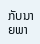ກັບນາຍພາ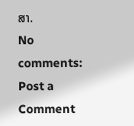ສາ.
No comments:
Post a Comment